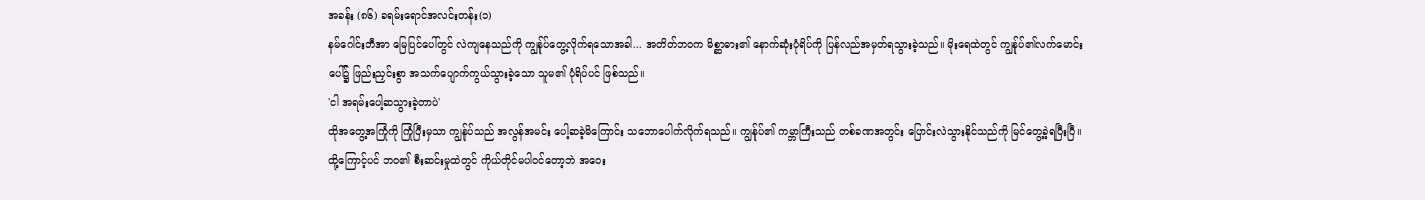အခန်း (၈၆) ခရမ်းရောင်အလင်းတန်း(၁)
နမ်ဂေါင်းဘီအာ မြေပြင်ပေါ်တွင် လဲကျနေသည်ကို ကျွန်ုပ်တွေ့လိုက်ရသောအခါ... အတိတ်ဘဝက မိစ္ဆာဓား၏ နောက်ဆုံးပုံရိပ်ကို ပြန်လည်အမှတ်ရသွားခဲ့သည်။ မိုးရေထဲတွင် ကျွန်ုပ်၏လက်မောင်းပေါ်၌ ဖြည်းညှင်းစွာ အသက်ပျောက်ကွယ်သွားခဲ့သော သူမ၏ ပုံရိပ်ပင် ဖြစ်သည်။
'ငါ အရမ်းပေါ့ဆသွားခဲ့တာပဲ'
ထိုအတွေ့အကြုံကို ကြုံပြီးမှသာ ကျွန်ုပ်သည် အလွန်အမင်း ပေါ့ဆခဲ့မိကြောင်း သဘောပေါက်လိုက်ရသည်။ ကျွန်ုပ်၏ ကမ္ဘာကြီးသည် တစ်ခဏအတွင်း ပြောင်းလဲသွားနိုင်သည်ကို မြင်တွေ့ခဲ့ရပြီးပြီ။ ထို့ကြောင့်ပင် ဘဝ၏ စီးဆင်းမှုထဲတွင် ကိုယ်တိုင်မပါဝင်တော့ဘဲ အဝေး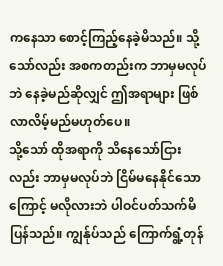ကနေသာ စောင့်ကြည့်နေခဲ့မိသည်။ သို့သော်လည်း အစကတည်းက ဘာမှမလုပ်ဘဲ နေခဲ့မည်ဆိုလျှင် ဤအရာများ ဖြစ်လာလိမ့်မည်မဟုတ်ပေ။
သို့သော် ထိုအရာကို သိနေသော်ငြားလည်း ဘာမှမလုပ်ဘဲ ငြိမ်မနေနိုင်သောကြောင့် မလိုလားဘဲ ပါဝင်ပတ်သက်မိပြန်သည်။ ကျွန်ုပ်သည် ကြောက်ရွံ့တုန်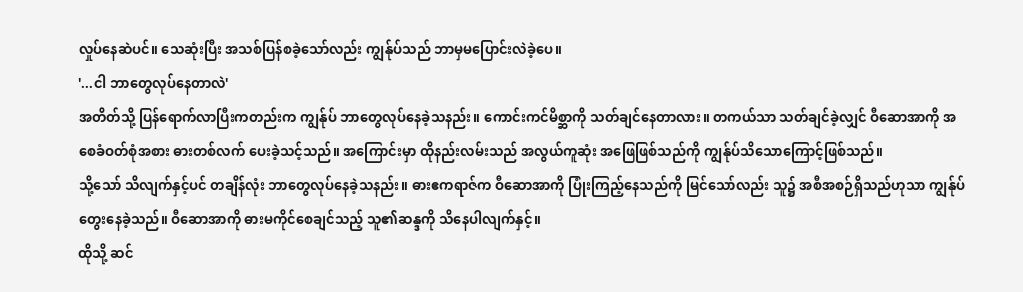လှုပ်နေဆဲပင်။ သေဆုံးပြီး အသစ်ပြန်စခဲ့သော်လည်း ကျွန်ုပ်သည် ဘာမှမပြောင်းလဲခဲ့ပေ။
'...ငါ ဘာတွေလုပ်နေတာလဲ'
အတိတ်သို့ ပြန်ရောက်လာပြီးကတည်းက ကျွန်ုပ် ဘာတွေလုပ်နေခဲ့သနည်း။ ကောင်းကင်မိစ္ဆာကို သတ်ချင်နေတာလား။ တကယ်သာ သတ်ချင်ခဲ့လျှင် ဝီဆောအာကို အစေခံဝတ်စုံအစား ဓားတစ်လက် ပေးခဲ့သင့်သည်။ အကြောင်းမှာ ထိုနည်းလမ်းသည် အလွယ်ကူဆုံး အဖြေဖြစ်သည်ကို ကျွန်ုပ်သိသောကြောင့်ဖြစ်သည်။
သို့သော် သိလျက်နှင့်ပင် တချိန်လုံး ဘာတွေလုပ်နေခဲ့သနည်း။ ဓားဧကရာဇ်က ဝီဆောအာကို ပြုံးကြည့်နေသည်ကို မြင်သော်လည်း သူ၌ အစီအစဉ်ရှိသည်ဟုသာ ကျွန်ုပ်တွေးနေခဲ့သည်။ ဝီဆောအာကို ဓားမကိုင်စေချင်သည့် သူ၏ဆန္ဒကို သိနေပါလျက်နှင့်။
ထိုသို့ ဆင်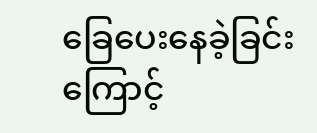ခြေပေးနေခဲ့ခြင်းကြောင့်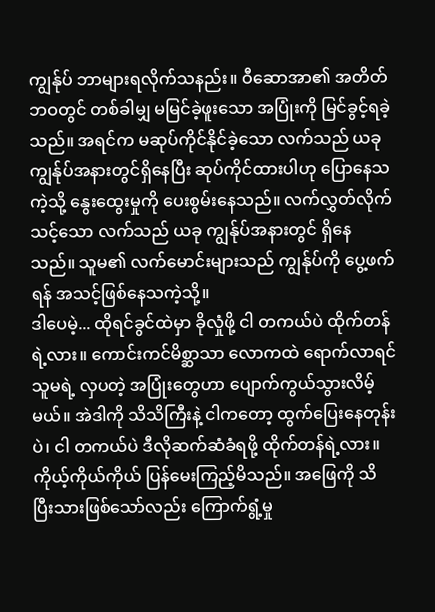ကျွန်ုပ် ဘာများရလိုက်သနည်း။ ဝီဆောအာ၏ အတိတ်ဘဝတွင် တစ်ခါမျှ မမြင်ခဲ့ဖူးသော အပြုံးကို မြင်ခွင့်ရခဲ့သည်။ အရင်က မဆုပ်ကိုင်နိုင်ခဲ့သော လက်သည် ယခု ကျွန်ုပ်အနားတွင်ရှိနေပြီး ဆုပ်ကိုင်ထားပါဟု ပြောနေသကဲ့သို့ နွေးထွေးမှုကို ပေးစွမ်းနေသည်။ လက်လွှတ်လိုက်သင့်သော လက်သည် ယခု ကျွန်ုပ်အနားတွင် ရှိနေသည်။ သူမ၏ လက်မောင်းများသည် ကျွန်ုပ်ကို ပွေ့ဖက်ရန် အသင့်ဖြစ်နေသကဲ့သို့။
ဒါပေမဲ့... ထိုရင်ခွင်ထဲမှာ ခိုလှုံဖို့ ငါ တကယ်ပဲ ထိုက်တန်ရဲ့လား။ ကောင်းကင်မိစ္ဆာသာ လောကထဲ ရောက်လာရင် သူမရဲ့ လှပတဲ့ အပြုံးတွေဟာ ပျောက်ကွယ်သွားလိမ့်မယ်။ အဲဒါကို သိသိကြီးနဲ့ ငါကတော့ ထွက်ပြေးနေတုန်းပဲ၊ ငါ တကယ်ပဲ ဒီလိုဆက်ဆံခံရဖို့ ထိုက်တန်ရဲ့လား။
ကိုယ့်ကိုယ်ကိုယ် ပြန်မေးကြည့်မိသည်။ အဖြေကို သိပြီးသားဖြစ်သော်လည်း ကြောက်ရွံ့မှု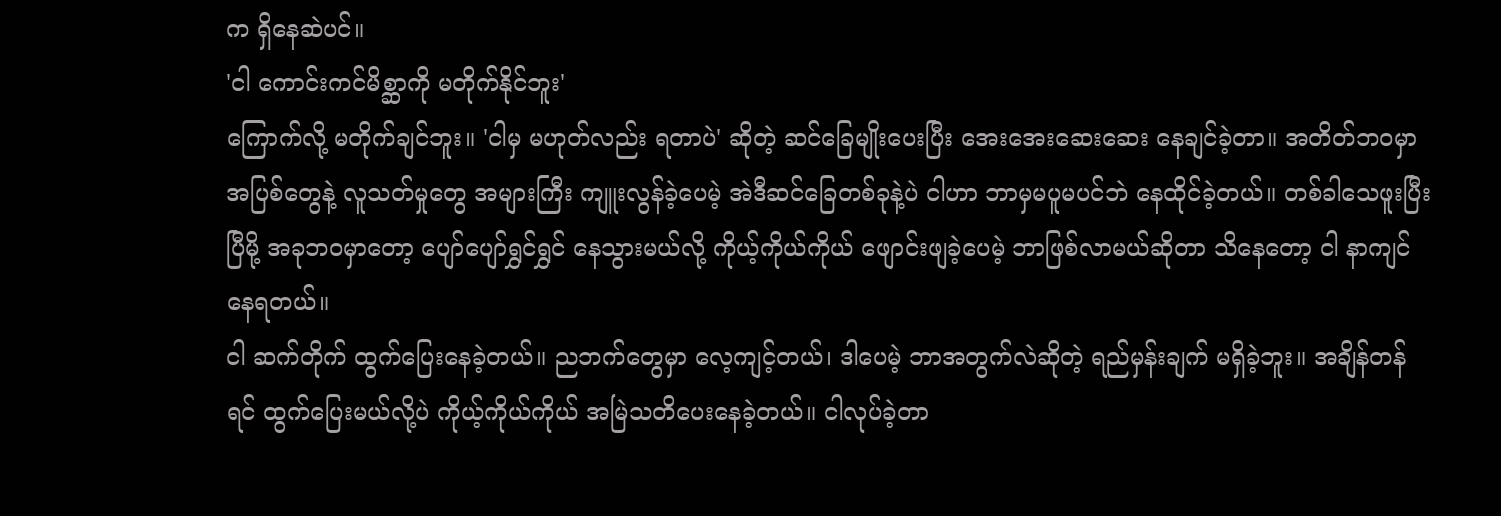က ရှိနေဆဲပင်။
'ငါ ကောင်းကင်မိစ္ဆာကို မတိုက်နိုင်ဘူး'
ကြောက်လို့ မတိုက်ချင်ဘူး။ 'ငါမှ မဟုတ်လည်း ရတာပဲ' ဆိုတဲ့ ဆင်ခြေမျိုးပေးပြီး အေးအေးဆေးဆေး နေချင်ခဲ့တာ။ အတိတ်ဘဝမှာ အပြစ်တွေနဲ့ လူသတ်မှုတွေ အများကြီး ကျူးလွန်ခဲ့ပေမဲ့ အဲဒီဆင်ခြေတစ်ခုနဲ့ပဲ ငါဟာ ဘာမှမပူမပင်ဘဲ နေထိုင်ခဲ့တယ်။ တစ်ခါသေဖူးပြီးပြီမို့ အခုဘဝမှာတော့ ပျော်ပျော်ရွှင်ရွှင် နေသွားမယ်လို့ ကိုယ့်ကိုယ်ကိုယ် ဖျောင်းဖျခဲ့ပေမဲ့ ဘာဖြစ်လာမယ်ဆိုတာ သိနေတော့ ငါ နာကျင်နေရတယ်။
ငါ ဆက်တိုက် ထွက်ပြေးနေခဲ့တယ်။ ညဘက်တွေမှာ လေ့ကျင့်တယ်၊ ဒါပေမဲ့ ဘာအတွက်လဲဆိုတဲ့ ရည်မှန်းချက် မရှိခဲ့ဘူး။ အချိန်တန်ရင် ထွက်ပြေးမယ်လို့ပဲ ကိုယ့်ကိုယ်ကိုယ် အမြဲသတိပေးနေခဲ့တယ်။ ငါလုပ်ခဲ့တာ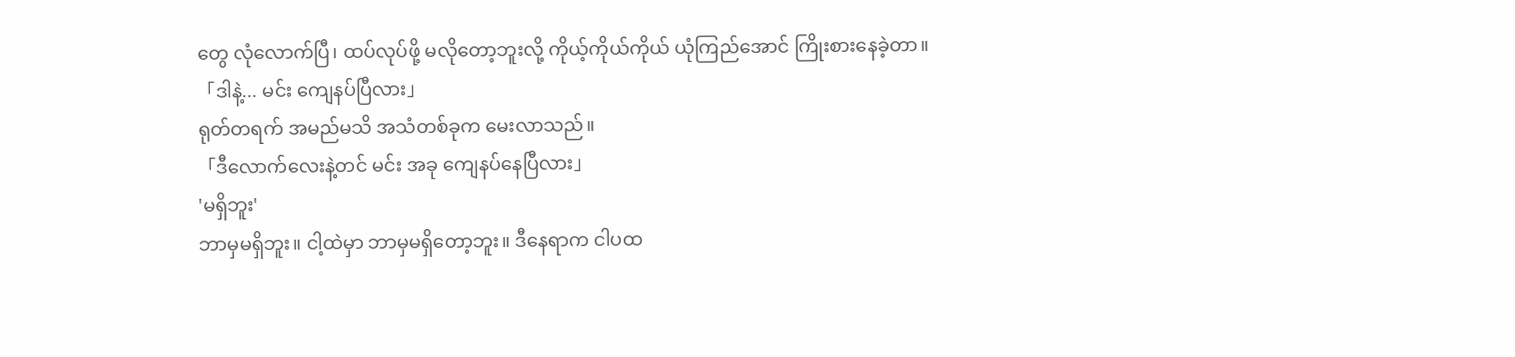တွေ လုံလောက်ပြီ၊ ထပ်လုပ်ဖို့ မလိုတော့ဘူးလို့ ကိုယ့်ကိုယ်ကိုယ် ယုံကြည်အောင် ကြိုးစားနေခဲ့တာ။
「ဒါနဲ့... မင်း ကျေနပ်ပြီလား」
ရုတ်တရက် အမည်မသိ အသံတစ်ခုက မေးလာသည်။
「ဒီလောက်လေးနဲ့တင် မင်း အခု ကျေနပ်နေပြီလား」
'မရှိဘူး'
ဘာမှမရှိဘူး။ ငါ့ထဲမှာ ဘာမှမရှိတော့ဘူး။ ဒီနေရာက ငါပထ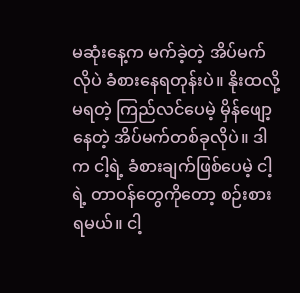မဆုံးနေ့က မက်ခဲ့တဲ့ အိပ်မက်လိုပဲ ခံစားနေရတုန်းပဲ။ နိုးထလို့မရတဲ့ ကြည်လင်ပေမဲ့ မှိန်ဖျော့နေတဲ့ အိပ်မက်တစ်ခုလိုပဲ။ ဒါက ငါ့ရဲ့ ခံစားချက်ဖြစ်ပေမဲ့ ငါ့ရဲ့ တာဝန်တွေကိုတော့ စဉ်းစားရမယ်။ ငါ့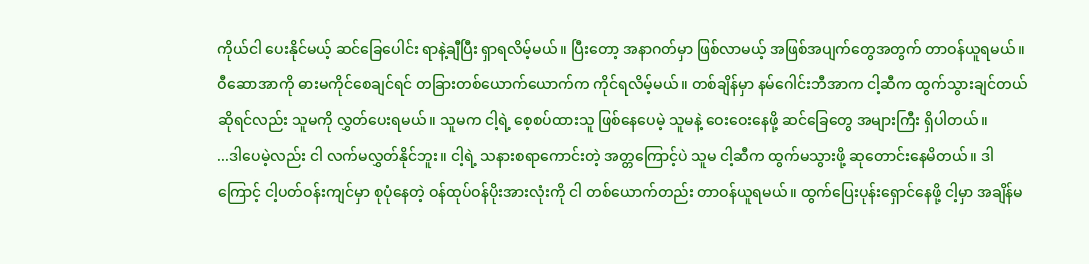ကိုယ်ငါ ပေးနိုင်မယ့် ဆင်ခြေပေါင်း ရာနဲ့ချီပြီး ရှာရလိမ့်မယ်။ ပြီးတော့ အနာဂတ်မှာ ဖြစ်လာမယ့် အဖြစ်အပျက်တွေအတွက် တာဝန်ယူရမယ်။
ဝီဆောအာကို ဓားမကိုင်စေချင်ရင် တခြားတစ်ယောက်ယောက်က ကိုင်ရလိမ့်မယ်။ တစ်ချိန်မှာ နမ်ဂေါင်းဘီအာက ငါ့ဆီက ထွက်သွားချင်တယ်ဆိုရင်လည်း သူမကို လွှတ်ပေးရမယ်။ သူမက ငါ့ရဲ့ စေ့စပ်ထားသူ ဖြစ်နေပေမဲ့ သူမနဲ့ ဝေးဝေးနေဖို့ ဆင်ခြေတွေ အများကြီး ရှိပါတယ်။
...ဒါပေမဲ့လည်း ငါ လက်မလွှတ်နိုင်ဘူး။ ငါ့ရဲ့ သနားစရာကောင်းတဲ့ အတ္တကြောင့်ပဲ သူမ ငါ့ဆီက ထွက်မသွားဖို့ ဆုတောင်းနေမိတယ်။ ဒါကြောင့် ငါ့ပတ်ဝန်းကျင်မှာ စုပုံနေတဲ့ ဝန်ထုပ်ဝန်ပိုးအားလုံးကို ငါ တစ်ယောက်တည်း တာဝန်ယူရမယ်။ ထွက်ပြေးပုန်းရှောင်နေဖို့ ငါ့မှာ အချိန်မ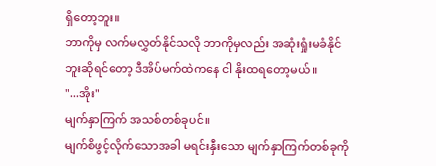ရှိတော့ဘူး။
ဘာကိုမှ လက်မလွှတ်နိုင်သလို ဘာကိုမှလည်း အဆုံးရှုံးမခံနိုင်ဘူးဆိုရင်တော့ ဒီအိပ်မက်ထဲကနေ ငါ နိုးထရတော့မယ်။
"...အိုး"
မျက်နှာကြက် အသစ်တစ်ခုပင်။
မျက်စိဖွင့်လိုက်သောအခါ မရင်းနှီးသော မျက်နှာကြက်တစ်ခုကို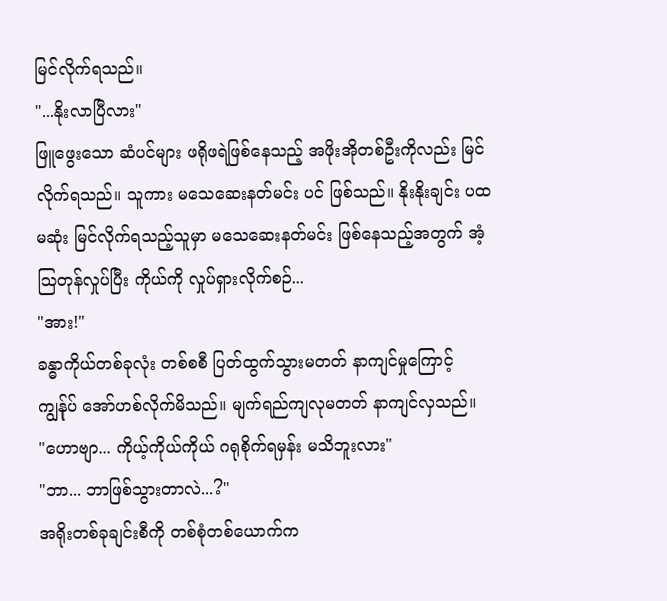မြင်လိုက်ရသည်။
"...နိုးလာပြီလား"
ဖြူဖွေးသော ဆံပင်များ ဖရိုဖရဲဖြစ်နေသည့် အဖိုးအိုတစ်ဦးကိုလည်း မြင်လိုက်ရသည်။ သူကား မသေဆေးနတ်မင်း ပင် ဖြစ်သည်။ နိုးနိုးချင်း ပထမဆုံး မြင်လိုက်ရသည့်သူမှာ မသေဆေးနတ်မင်း ဖြစ်နေသည့်အတွက် အံ့သြတုန်လှုပ်ပြီး ကိုယ်ကို လှုပ်ရှားလိုက်စဉ်...
"အား!"
ခန္ဓာကိုယ်တစ်ခုလုံး တစ်စစီ ပြတ်ထွက်သွားမတတ် နာကျင်မှုကြောင့် ကျွန်ုပ် အော်ဟစ်လိုက်မိသည်။ မျက်ရည်ကျလုမတတ် နာကျင်လှသည်။
"ဟောဗျာ... ကိုယ့်ကိုယ်ကိုယ် ဂရုစိုက်ရမှန်း မသိဘူးလား"
"ဘာ... ဘာဖြစ်သွားတာလဲ...?"
အရိုးတစ်ခုချင်းစီကို တစ်စုံတစ်ယောက်က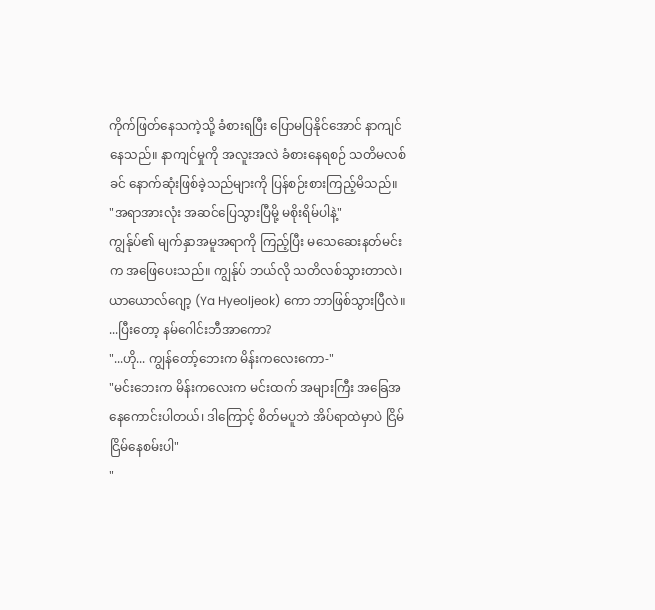ကိုက်ဖြတ်နေသကဲ့သို့ ခံစားရပြီး ပြောမပြနိုင်အောင် နာကျင်နေသည်။ နာကျင်မှုကို အလူးအလဲ ခံစားနေရစဉ် သတိမလစ်ခင် နောက်ဆုံးဖြစ်ခဲ့သည်များကို ပြန်စဉ်းစားကြည့်မိသည်။
"အရာအားလုံး အဆင်ပြေသွားပြီမို့ မစိုးရိမ်ပါနဲ့"
ကျွန်ုပ်၏ မျက်နှာအမူအရာကို ကြည့်ပြီး မသေဆေးနတ်မင်းက အဖြေပေးသည်။ ကျွန်ုပ် ဘယ်လို သတိလစ်သွားတာလဲ၊ ယာယောလ်ဂျော့ (Ya Hyeoljeok) ကော ဘာဖြစ်သွားပြီလဲ။ ...ပြီးတော့ နမ်ဂေါင်းဘီအာကော?
"...ဟို... ကျွန်တော့်ဘေးက မိန်းကလေးကော-"
"မင်းဘေးက မိန်းကလေးက မင်းထက် အများကြီး အခြေအနေကောင်းပါတယ်၊ ဒါကြောင့် စိတ်မပူဘဲ အိပ်ရာထဲမှာပဲ ငြိမ်ငြိမ်နေစမ်းပါ"
"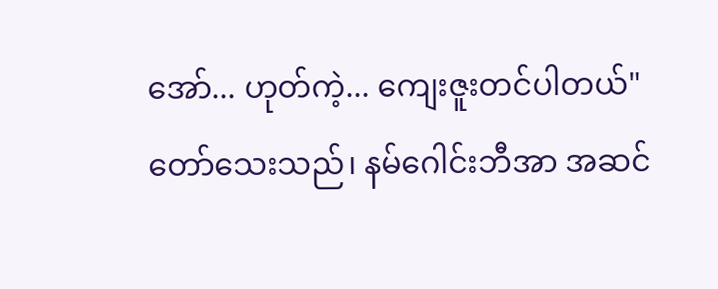အော်... ဟုတ်ကဲ့... ကျေးဇူးတင်ပါတယ်"
တော်သေးသည်၊ နမ်ဂေါင်းဘီအာ အဆင်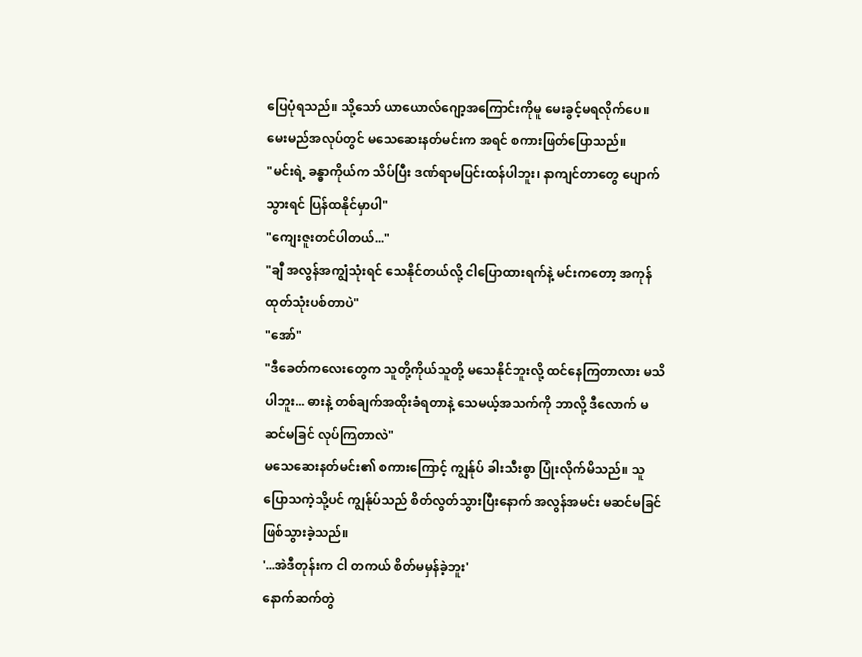ပြေပုံရသည်။ သို့သော် ယာယောလ်ဂျော့အကြောင်းကိုမူ မေးခွင့်မရလိုက်ပေ။ မေးမည်အလုပ်တွင် မသေဆေးနတ်မင်းက အရင် စကားဖြတ်ပြောသည်။
"မင်းရဲ့ ခန္ဓာကိုယ်က သိပ်ပြီး ဒဏ်ရာမပြင်းထန်ပါဘူး၊ နာကျင်တာတွေ ပျောက်သွားရင် ပြန်ထနိုင်မှာပါ"
"ကျေးဇူးတင်ပါတယ်..."
"ချီ အလွန်အကျွံသုံးရင် သေနိုင်တယ်လို့ ငါပြောထားရက်နဲ့ မင်းကတော့ အကုန်ထုတ်သုံးပစ်တာပဲ"
"အော်"
"ဒီခေတ်ကလေးတွေက သူတို့ကိုယ်သူတို့ မသေနိုင်ဘူးလို့ ထင်နေကြတာလား မသိပါဘူး... ဓားနဲ့ တစ်ချက်အထိုးခံရတာနဲ့ သေမယ့်အသက်ကို ဘာလို့ ဒီလောက် မဆင်မခြင် လုပ်ကြတာလဲ"
မသေဆေးနတ်မင်း၏ စကားကြောင့် ကျွန်ုပ် ခါးသီးစွာ ပြုံးလိုက်မိသည်။ သူပြောသကဲ့သို့ပင် ကျွန်ုပ်သည် စိတ်လွတ်သွားပြီးနောက် အလွန်အမင်း မဆင်မခြင် ဖြစ်သွားခဲ့သည်။
'...အဲဒီတုန်းက ငါ တကယ် စိတ်မမှန်ခဲ့ဘူး'
နောက်ဆက်တွဲ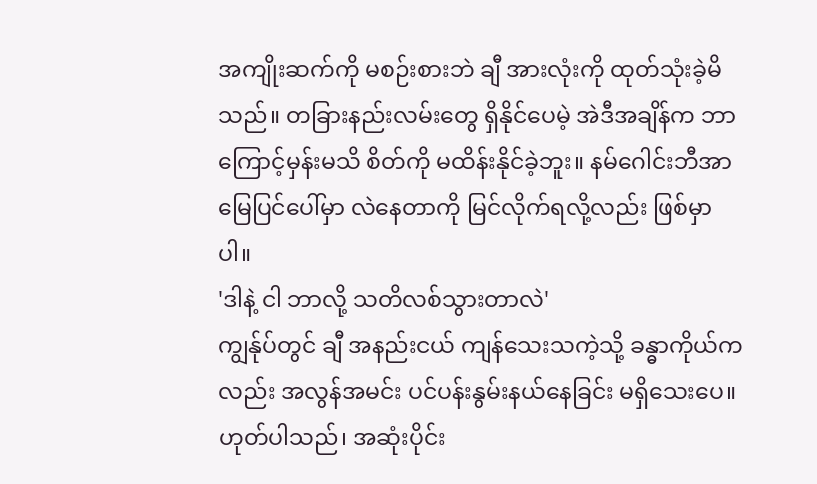အကျိုးဆက်ကို မစဉ်းစားဘဲ ချီ အားလုံးကို ထုတ်သုံးခဲ့မိသည်။ တခြားနည်းလမ်းတွေ ရှိနိုင်ပေမဲ့ အဲဒီအချိန်က ဘာကြောင့်မှန်းမသိ စိတ်ကို မထိန်းနိုင်ခဲ့ဘူး။ နမ်ဂေါင်းဘီအာ မြေပြင်ပေါ်မှာ လဲနေတာကို မြင်လိုက်ရလို့လည်း ဖြစ်မှာပါ။
'ဒါနဲ့ ငါ ဘာလို့ သတိလစ်သွားတာလဲ'
ကျွန်ုပ်တွင် ချီ အနည်းငယ် ကျန်သေးသကဲ့သို့ ခန္ဓာကိုယ်ကလည်း အလွန်အမင်း ပင်ပန်းနွမ်းနယ်နေခြင်း မရှိသေးပေ။ ဟုတ်ပါသည်၊ အဆုံးပိုင်း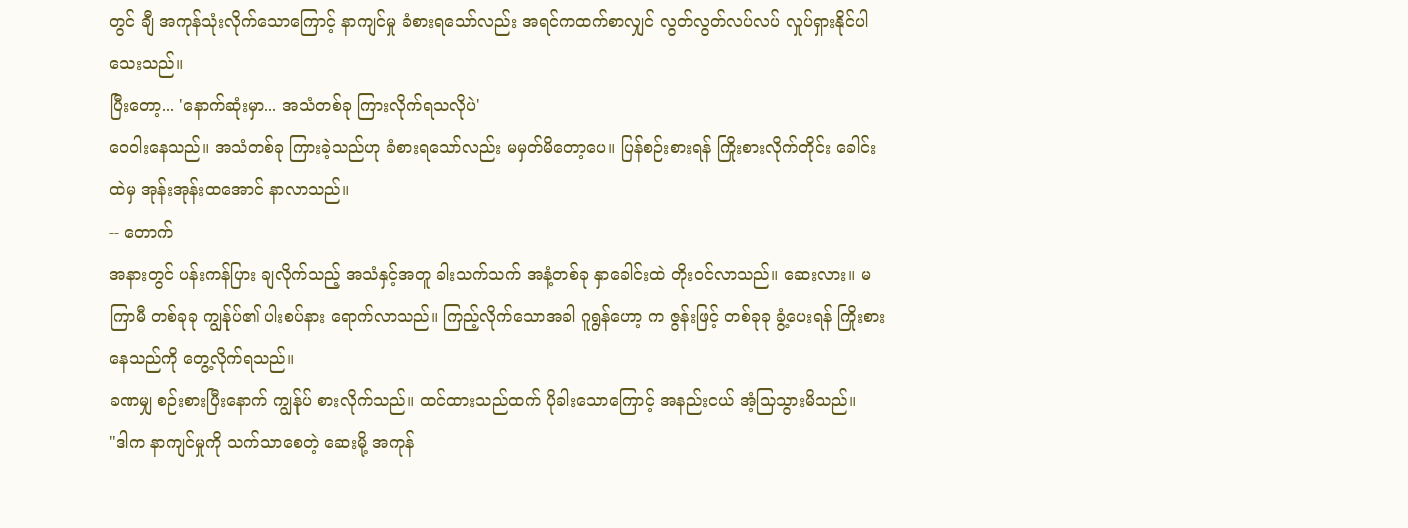တွင် ချီ အကုန်သုံးလိုက်သောကြောင့် နာကျင်မှု ခံစားရသော်လည်း အရင်ကထက်စာလျှင် လွတ်လွတ်လပ်လပ် လှုပ်ရှားနိုင်ပါသေးသည်။
ပြီးတော့... 'နောက်ဆုံးမှာ... အသံတစ်ခု ကြားလိုက်ရသလိုပဲ'
ဝေဝါးနေသည်။ အသံတစ်ခု ကြားခဲ့သည်ဟု ခံစားရသော်လည်း မမှတ်မိတော့ပေ။ ပြန်စဉ်းစားရန် ကြိုးစားလိုက်တိုင်း ခေါင်းထဲမှ အုန်းအုန်းထအောင် နာလာသည်။
-- တောက်
အနားတွင် ပန်းကန်ပြား ချလိုက်သည့် အသံနှင့်အတူ ခါးသက်သက် အနံ့တစ်ခု နှာခေါင်းထဲ တိုးဝင်လာသည်။ ဆေးလား။ မကြာမီ တစ်ခုခု ကျွန်ုပ်၏ ပါးစပ်နား ရောက်လာသည်။ ကြည့်လိုက်သောအခါ ဂူရွန်ဟော့ က ဇွန်းဖြင့် တစ်ခုခု ခွံ့ပေးရန် ကြိုးစားနေသည်ကို တွေ့လိုက်ရသည်။
ခဏမျှ စဉ်းစားပြီးနောက် ကျွန်ုပ် စားလိုက်သည်။ ထင်ထားသည်ထက် ပိုခါးသောကြောင့် အနည်းငယ် အံ့သြသွားမိသည်။
"ဒါက နာကျင်မှုကို သက်သာစေတဲ့ ဆေးမို့ အကုန်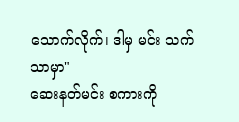သောက်လိုက်၊ ဒါမှ မင်း သက်သာမှာ"
ဆေးနတ်မင်း စကားကို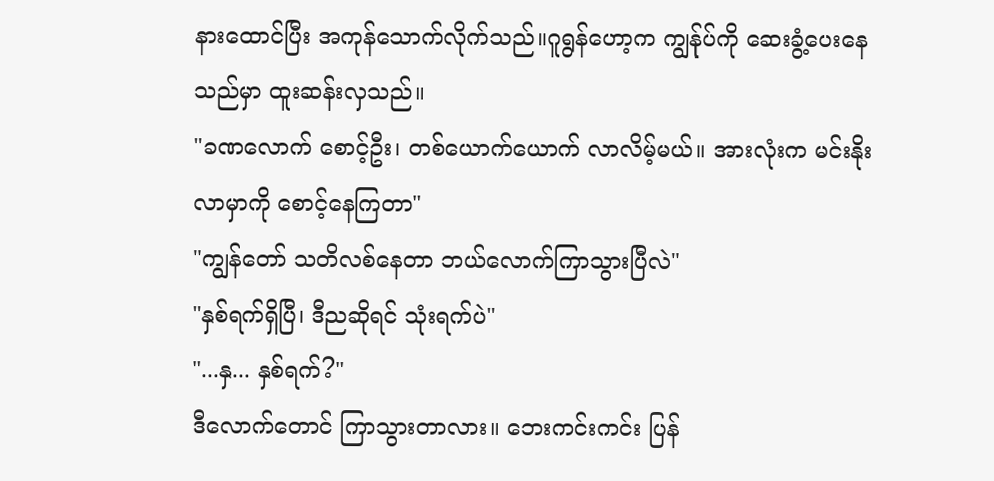နားထောင်ပြီး အကုန်သောက်လိုက်သည်။ဂူရွန်ဟော့က ကျွန်ုပ်ကို ဆေးခွံ့ပေးနေသည်မှာ ထူးဆန်းလှသည်။
"ခဏလောက် စောင့်ဦး၊ တစ်ယောက်ယောက် လာလိမ့်မယ်။ အားလုံးက မင်းနိုးလာမှာကို စောင့်နေကြတာ"
"ကျွန်တော် သတိလစ်နေတာ ဘယ်လောက်ကြာသွားပြီလဲ"
"နှစ်ရက်ရှိပြီ၊ ဒီညဆိုရင် သုံးရက်ပဲ"
"...နှ... နှစ်ရက်?"
ဒီလောက်တောင် ကြာသွားတာလား။ ဘေးကင်းကင်း ပြန်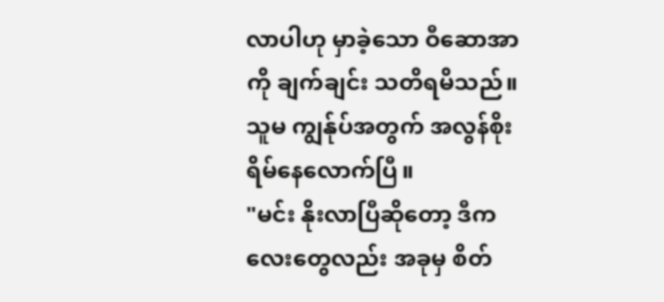လာပါဟု မှာခဲ့သော ဝီဆောအာကို ချက်ချင်း သတိရမိသည်။ သူမ ကျွန်ုပ်အတွက် အလွန်စိုးရိမ်နေလောက်ပြီ။
"မင်း နိုးလာပြီဆိုတော့ ဒီကလေးတွေလည်း အခုမှ စိတ်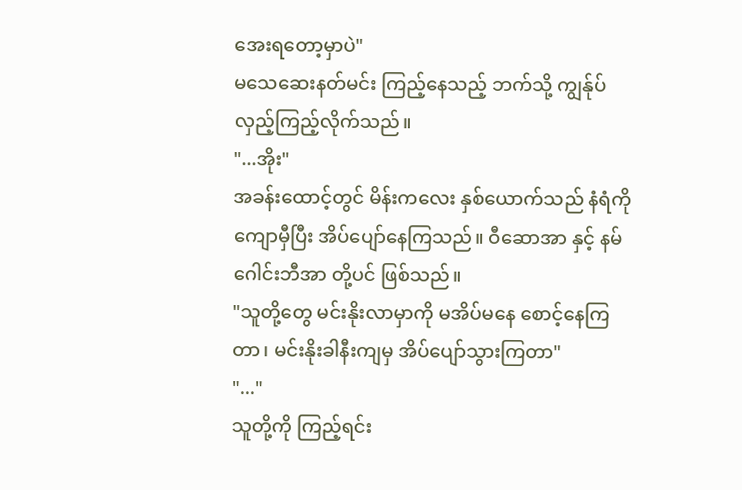အေးရတော့မှာပဲ"
မသေဆေးနတ်မင်း ကြည့်နေသည့် ဘက်သို့ ကျွန်ုပ် လှည့်ကြည့်လိုက်သည်။
"...အိုး"
အခန်းထောင့်တွင် မိန်းကလေး နှစ်ယောက်သည် နံရံကို ကျောမှီပြီး အိပ်ပျော်နေကြသည်။ ဝီဆောအာ နှင့် နမ်ဂေါင်းဘီအာ တို့ပင် ဖြစ်သည်။
"သူတို့တွေ မင်းနိုးလာမှာကို မအိပ်မနေ စောင့်နေကြတာ၊ မင်းနိုးခါနီးကျမှ အိပ်ပျော်သွားကြတာ"
"..."
သူတို့ကို ကြည့်ရင်း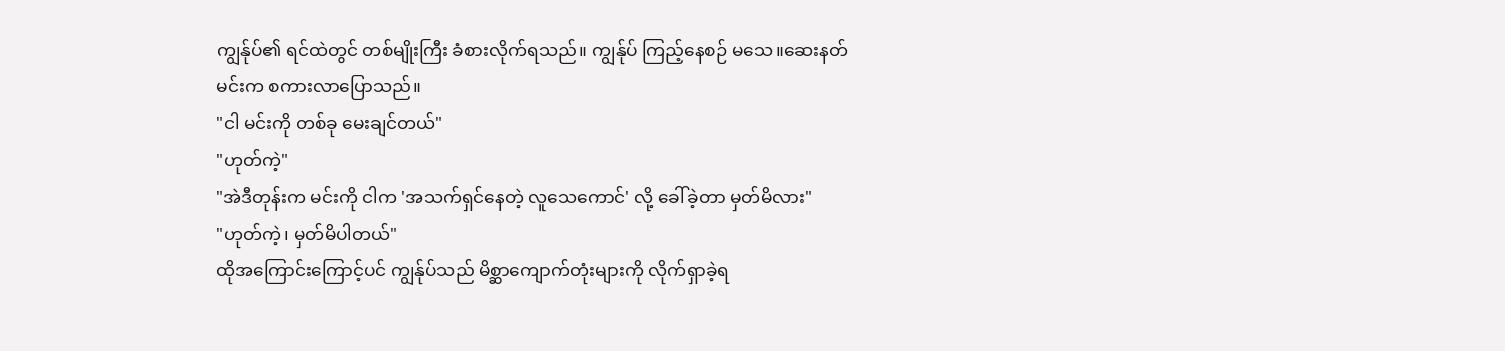ကျွန်ုပ်၏ ရင်ထဲတွင် တစ်မျိုးကြီး ခံစားလိုက်ရသည်။ ကျွန်ုပ် ကြည့်နေစဉ် မသေ။ဆေးနတ်မင်းက စကားလာပြောသည်။
"ငါ မင်းကို တစ်ခု မေးချင်တယ်"
"ဟုတ်ကဲ့"
"အဲဒီတုန်းက မင်းကို ငါက 'အသက်ရှင်နေတဲ့ လူသေကောင်' လို့ ခေါ်ခဲ့တာ မှတ်မိလား"
"ဟုတ်ကဲ့၊ မှတ်မိပါတယ်"
ထိုအကြောင်းကြောင့်ပင် ကျွန်ုပ်သည် မိစ္ဆာကျောက်တုံးများကို လိုက်ရှာခဲ့ရ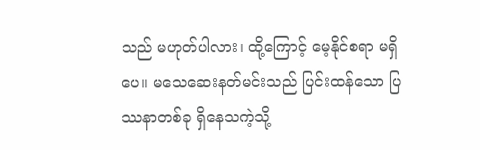သည် မဟုတ်ပါလား၊ ထို့ကြောင့် မေ့နိုင်စရာ မရှိပေ။ မသေဆေးနတ်မင်းသည် ပြင်းထန်သော ပြဿနာတစ်ခု ရှိနေသကဲ့သို့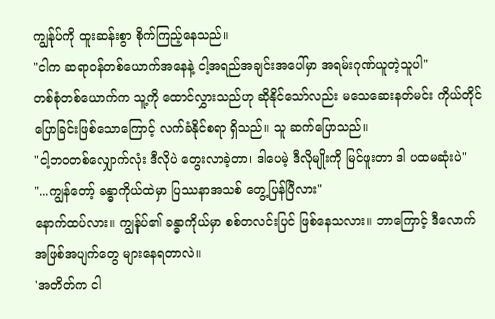ကျွန်ုပ်ကို ထူးဆန်းစွာ စိုက်ကြည့်နေသည်။
"ငါက ဆရာဝန်တစ်ယောက်အနေနဲ့ ငါ့အရည်အချင်းအပေါ်မှာ အရမ်းဂုဏ်ယူတဲ့သူပါ"
တစ်စုံတစ်ယောက်က သူ့ကို ထောင်လွှားသည်ဟု ဆိုနိုင်သော်လည်း မသေဆေးနတ်မင်း ကိုယ်တိုင် ပြောခြင်းဖြစ်သောကြောင့် လက်ခံနိုင်စရာ ရှိသည်။ သူ ဆက်ပြောသည်။
"ငါ့ဘဝတစ်လျှောက်လုံး ဒီလိုပဲ တွေးလာခဲ့တာ၊ ဒါပေမဲ့ ဒီလိုမျိုးကို မြင်ဖူးတာ ဒါ ပထမဆုံးပဲ"
"...ကျွန်တော့် ခန္ဓာကိုယ်ထဲမှာ ပြဿနာအသစ် တွေ့ပြန်ပြီလား"
နောက်ထပ်လား။ ကျွန်ုပ်၏ ခန္ဓာကိုယ်မှာ စစ်တလင်းပြင် ဖြစ်နေသလား။ ဘာကြောင့် ဒီလောက်အဖြစ်အပျက်တွေ များနေရတာလဲ။
'အတိတ်က ငါ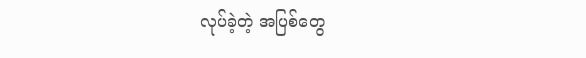လုပ်ခဲ့တဲ့ အပြစ်တွေ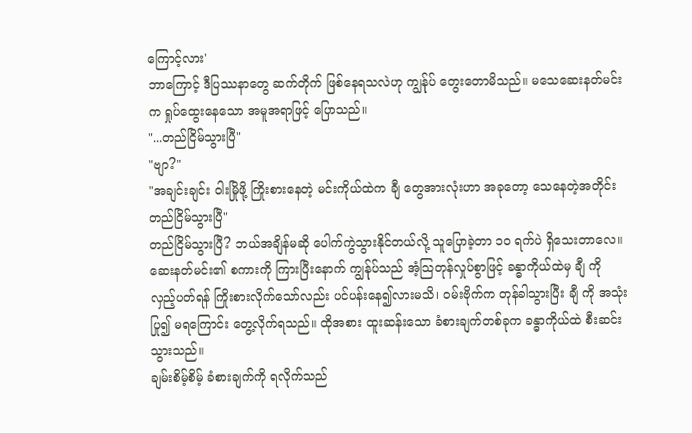ကြောင့်လား'
ဘာကြောင့် ဒီပြဿနာတွေ ဆက်တိုက် ဖြစ်နေရသလဲဟု ကျွန်ုပ် တွေးတောမိသည်။ မသေဆေးနတ်မင်းက ရှုပ်ထွေးနေသော အမူအရာဖြင့် ပြောသည်။
"...တည်ငြိမ်သွားပြီ"
"ဗျာ?"
"အချင်းချင်း ဝါးမြိုဖို့ ကြိုးစားနေတဲ့ မင်းကိုယ်ထဲက ချီ တွေအားလုံးဟာ အခုတော့ သေနေတဲ့အတိုင်း တည်ငြိမ်သွားပြီ"
တည်ငြိမ်သွားပြီ? ဘယ်အချိန်မဆို ပေါက်ကွဲသွားနိုင်တယ်လို့ သူပြောခဲ့တာ ၁၀ ရက်ပဲ ရှိသေးတာလေ။
ဆေးနတ်မင်း၏ စကားကို ကြားပြီးနောက် ကျွန်ုပ်သည် အံ့သြတုန်လှုပ်စွာဖြင့် ခန္ဓာကိုယ်ထဲမှ ချီ ကို လှည့်ပတ်ရန် ကြိုးစားလိုက်သော်လည်း ပင်ပန်းနေ၍လားမသိ၊ ဝမ်းဗိုက်က တုန်ခါသွားပြီး ချီ ကို အသုံးပြု၍ မရကြောင်း တွေ့လိုက်ရသည်။ ထိုအစား ထူးဆန်းသော ခံစားချက်တစ်ခုက ခန္ဓာကိုယ်ထဲ စီးဆင်းသွားသည်။
ချမ်းစိမ့်စိမ့် ခံစားချက်ကို ရလိုက်သည်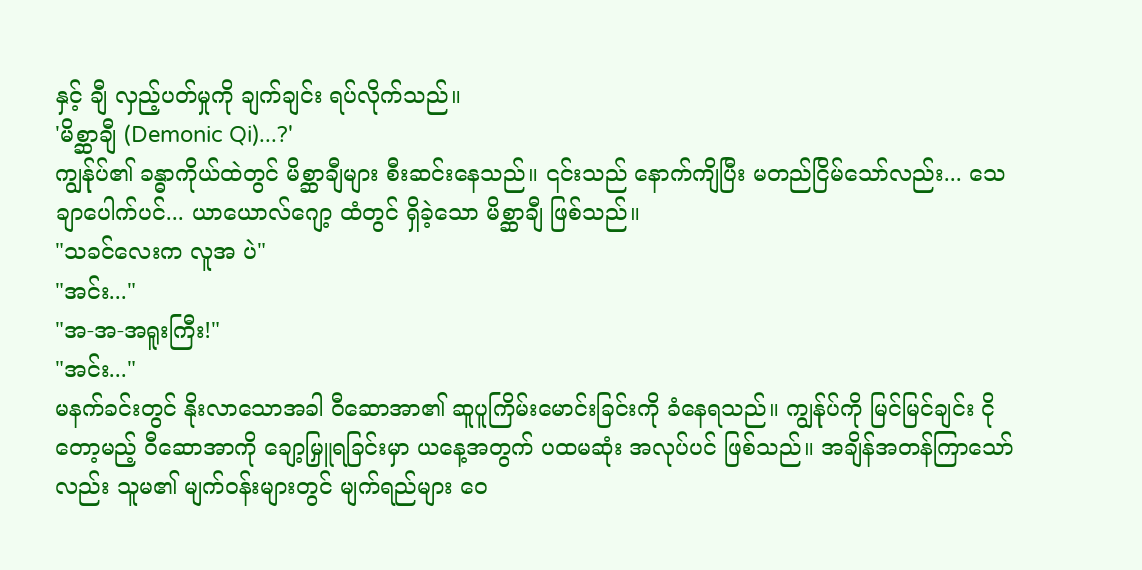နှင့် ချီ လှည့်ပတ်မှုကို ချက်ချင်း ရပ်လိုက်သည်။
'မိစ္ဆာချီ (Demonic Qi)...?'
ကျွန်ုပ်၏ ခန္ဓာကိုယ်ထဲတွင် မိစ္ဆာချီများ စီးဆင်းနေသည်။ ၎င်းသည် နောက်ကျိပြီး မတည်ငြိမ်သော်လည်း... သေချာပေါက်ပင်... ယာယောလ်ဂျော့ ထံတွင် ရှိခဲ့သော မိစ္ဆာချီ ဖြစ်သည်။
"သခင်လေးက လူအ ပဲ"
"အင်း..."
"အ-အ-အရူးကြီး!"
"အင်း..."
မနက်ခင်းတွင် နိုးလာသောအခါ ဝီဆောအာ၏ ဆူပူကြိမ်းမောင်းခြင်းကို ခံနေရသည်။ ကျွန်ုပ်ကို မြင်မြင်ချင်း ငိုတော့မည့် ဝီဆောအာကို ချော့မြှူရခြင်းမှာ ယနေ့အတွက် ပထမဆုံး အလုပ်ပင် ဖြစ်သည်။ အချိန်အတန်ကြာသော်လည်း သူမ၏ မျက်ဝန်းများတွင် မျက်ရည်များ ဝေ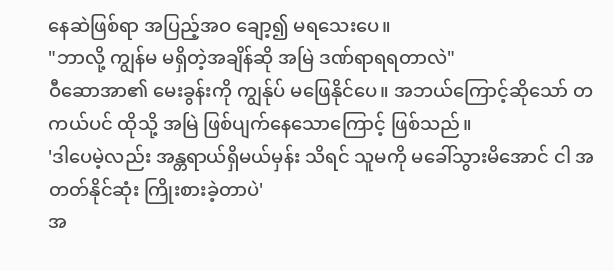နေဆဲဖြစ်ရာ အပြည့်အဝ ချော့၍ မရသေးပေ။
"ဘာလို့ ကျွန်မ မရှိတဲ့အချိန်ဆို အမြဲ ဒဏ်ရာရရတာလဲ"
ဝီဆောအာ၏ မေးခွန်းကို ကျွန်ုပ် မဖြေနိုင်ပေ။ အဘယ်ကြောင့်ဆိုသော် တကယ်ပင် ထိုသို့ အမြဲ ဖြစ်ပျက်နေသောကြောင့် ဖြစ်သည်။
'ဒါပေမဲ့လည်း အန္တရာယ်ရှိမယ်မှန်း သိရင် သူမကို မခေါ်သွားမိအောင် ငါ အတတ်နိုင်ဆုံး ကြိုးစားခဲ့တာပဲ'
အ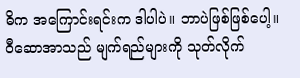ဓိက အကြောင်းရင်းက ဒါပါပဲ။ ဘာပဲဖြစ်ဖြစ်ပေါ့။
ဝီဆောအာသည် မျက်ရည်များကို သုတ်လိုက်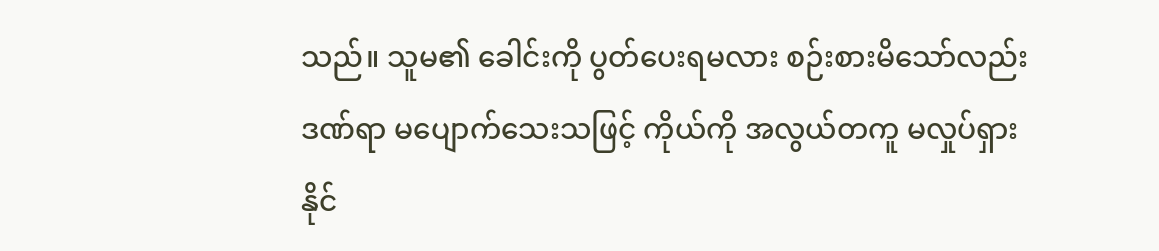သည်။ သူမ၏ ခေါင်းကို ပွတ်ပေးရမလား စဉ်းစားမိသော်လည်း ဒဏ်ရာ မပျောက်သေးသဖြင့် ကိုယ်ကို အလွယ်တကူ မလှုပ်ရှားနိုင်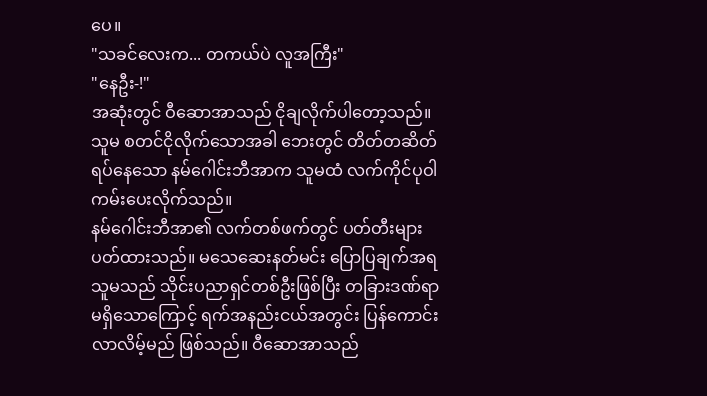ပေ။
"သခင်လေးက... တကယ်ပဲ လူအကြီး"
"နေဦး-!"
အဆုံးတွင် ဝီဆောအာသည် ငိုချလိုက်ပါတော့သည်။ သူမ စတင်ငိုလိုက်သောအခါ ဘေးတွင် တိတ်တဆိတ် ရပ်နေသော နမ်ဂေါင်းဘီအာက သူမထံ လက်ကိုင်ပုဝါ ကမ်းပေးလိုက်သည်။
နမ်ဂေါင်းဘီအာ၏ လက်တစ်ဖက်တွင် ပတ်တီးများ ပတ်ထားသည်။ မသေဆေးနတ်မင်း ပြောပြချက်အရ သူမသည် သိုင်းပညာရှင်တစ်ဦးဖြစ်ပြီး တခြားဒဏ်ရာ မရှိသောကြောင့် ရက်အနည်းငယ်အတွင်း ပြန်ကောင်းလာလိမ့်မည် ဖြစ်သည်။ ဝီဆောအာသည်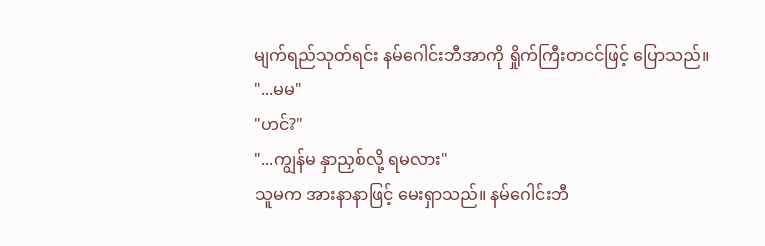မျက်ရည်သုတ်ရင်း နမ်ဂေါင်းဘီအာကို ရှိုက်ကြီးတငင်ဖြင့် ပြောသည်။
"...မမ"
"ဟင်?"
"...ကျွန်မ နှာညှစ်လို့ ရမလား"
သူမက အားနာနာဖြင့် မေးရှာသည်။ နမ်ဂေါင်းဘီ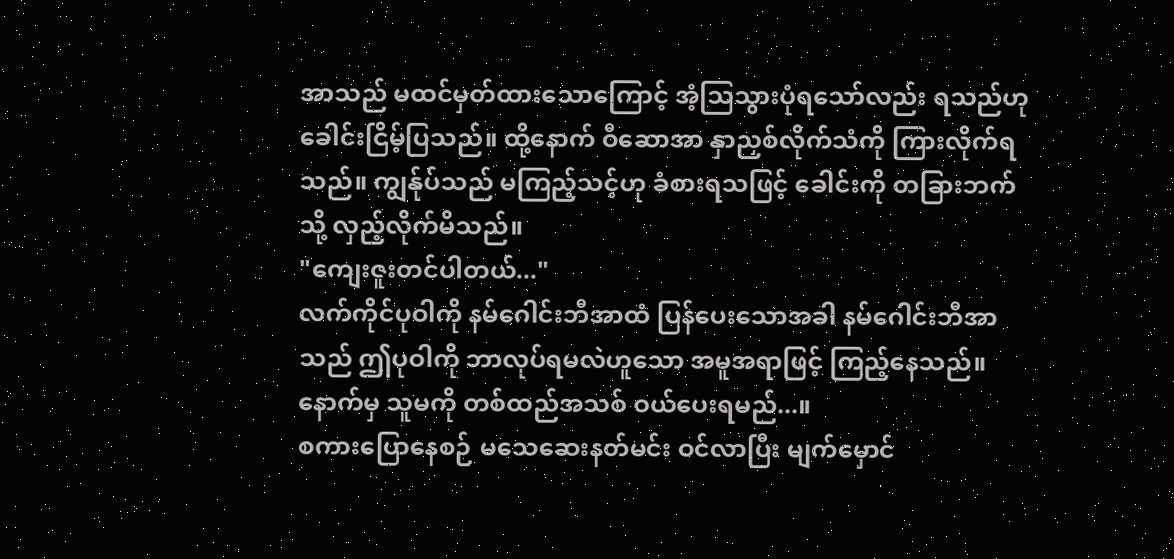အာသည် မထင်မှတ်ထားသောကြောင့် အံ့သြသွားပုံရသော်လည်း ရသည်ဟု ခေါင်းငြိမ့်ပြသည်။ ထို့နောက် ဝီဆောအာ နှာညှစ်လိုက်သံကို ကြားလိုက်ရသည်။ ကျွန်ုပ်သည် မကြည့်သင့်ဟု ခံစားရသဖြင့် ခေါင်းကို တခြားဘက်သို့ လှည့်လိုက်မိသည်။
"ကျေးဇူးတင်ပါတယ်..."
လက်ကိုင်ပုဝါကို နမ်ဂေါင်းဘီအာထံ ပြန်ပေးသောအခါ နမ်ဂေါင်းဘီအာသည် ဤပုဝါကို ဘာလုပ်ရမလဲဟူသော အမူအရာဖြင့် ကြည့်နေသည်။ နောက်မှ သူမကို တစ်ထည်အသစ် ဝယ်ပေးရမည်...။
စကားပြောနေစဉ် မသေဆေးနတ်မင်း ဝင်လာပြီး မျက်မှောင်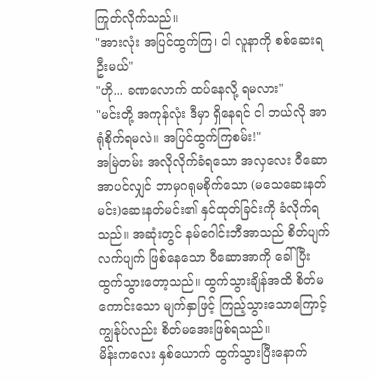ကြုတ်လိုက်သည်။
"အားလုံး အပြင်ထွက်ကြ၊ ငါ လူနာကို စစ်ဆေးရဦးမယ်"
"ဟို... ခဏလောက် ထပ်နေလို့ ရမလား"
"မင်းတို့ အကုန်လုံး ဒီမှာ ရှိနေရင် ငါ ဘယ်လို အာရုံစိုက်ရမလဲ။ အပြင်ထွက်ကြစမ်း!"
အမြဲတမ်း အလိုလိုက်ခံရသော အလှလေး ဝီဆောအာပင်လျှင် ဘာမှဂရုမစိုက်သော (မသေဆေးနတ်မင်း)ဆေးနတ်မင်း၏ နှင်ထုတ်ခြင်းကို ခံလိုက်ရသည်။ အဆုံးတွင် နမ်ဂေါင်းဘီအာသည် စိတ်ပျက်လက်ပျက် ဖြစ်နေသော ဝီဆောအာကို ခေါ်ပြီး ထွက်သွားတော့သည်။ ထွက်သွားချိန်အထိ စိတ်မကောင်းသော မျက်နှာဖြင့် ကြည့်သွားသောကြောင့် ကျွန်ုပ်လည်း စိတ်မအေးဖြစ်ရသည်။
မိန်းကလေး နှစ်ယောက် ထွက်သွားပြီးနောက်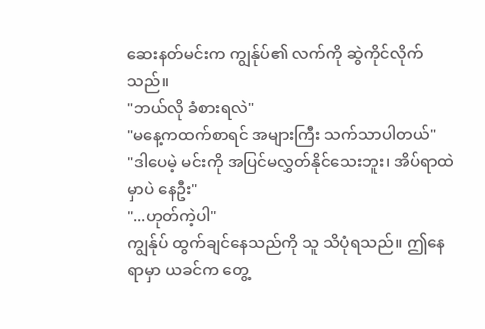ဆေးနတ်မင်းက ကျွန်ုပ်၏ လက်ကို ဆွဲကိုင်လိုက်သည်။
"ဘယ်လို ခံစားရလဲ"
"မနေ့ကထက်စာရင် အများကြီး သက်သာပါတယ်"
"ဒါပေမဲ့ မင်းကို အပြင်မလွှတ်နိုင်သေးဘူး၊ အိပ်ရာထဲမှာပဲ နေဦး"
"...ဟုတ်ကဲ့ပါ"
ကျွန်ုပ် ထွက်ချင်နေသည်ကို သူ သိပုံရသည်။ ဤနေရာမှာ ယခင်က တွေ့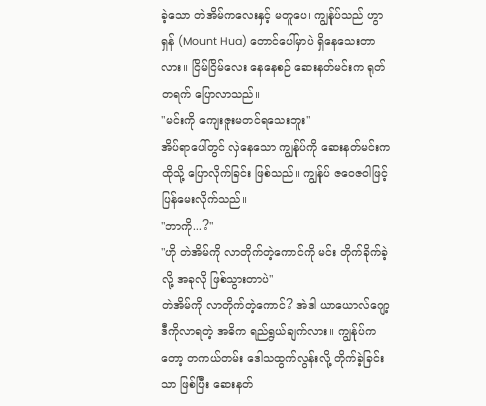ခဲ့သော တဲအိမ်ကလေးနှင့် မတူပေ၊ ကျွန်ုပ်သည် ဟွာရှန် (Mount Hua) တောင်ပေါ်မှာပဲ ရှိနေသေးတာလား။ ငြိမ်ငြိမ်လေး နေနေစဉ် ဆေးနတ်မင်းက ရုတ်တရက် ပြောလာသည်။
"မင်းကို ကျေးဇူးမတင်ရသေးဘူး"
အိပ်ရာပေါ်တွင် လှဲနေသော ကျွန်ုပ်ကို ဆေးနတ်မင်းက ထိုသို့ ပြောလိုက်ခြင်း ဖြစ်သည်။ ကျွန်ုပ် ဇဝေဇဝါဖြင့် ပြန်မေးလိုက်သည်။
"ဘာကို...?"
"ဟို တဲအိမ်ကို လာတိုက်တဲ့ကောင်ကို မင်း တိုက်ခိုက်ခဲ့လို့ အခုလို ဖြစ်သွားတာပဲ"
တဲအိမ်ကို လာတိုက်တဲ့ကောင်? အဲဒါ ယာယောလ်ဂျော့ ဒီကိုလာရတဲ့ အဓိက ရည်ရွယ်ချက်လား။ ကျွန်ုပ်ကတော့ တကယ်တမ်း ဒေါသထွက်လွန်းလို့ တိုက်ခဲ့ခြင်းသာ ဖြစ်ပြီး ဆေးနတ်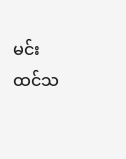မင်း ထင်သ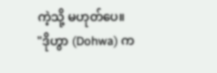ကဲ့သို့ မဟုတ်ပေ။
"ဒိုဟွာ (Dohwa) က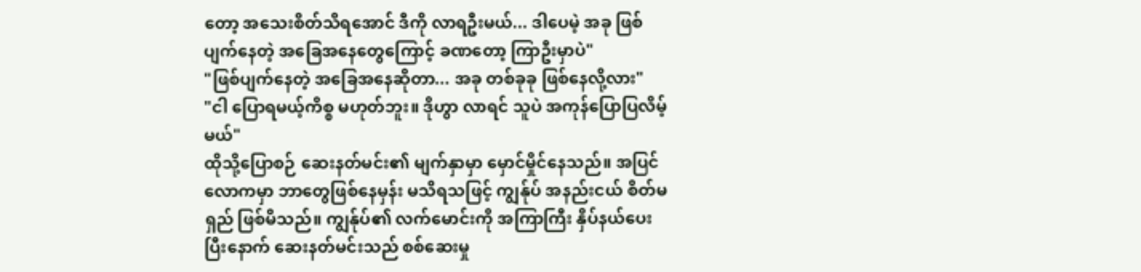တော့ အသေးစိတ်သိရအောင် ဒီကို လာရဦးမယ်... ဒါပေမဲ့ အခု ဖြစ်ပျက်နေတဲ့ အခြေအနေတွေကြောင့် ခဏတော့ ကြာဦးမှာပဲ"
"ဖြစ်ပျက်နေတဲ့ အခြေအနေဆိုတာ... အခု တစ်ခုခု ဖြစ်နေလို့လား"
"ငါ ပြောရမယ့်ကိစ္စ မဟုတ်ဘူး။ ဒိုဟွာ လာရင် သူပဲ အကုန်ပြောပြလိမ့်မယ်"
ထိုသို့ပြောစဉ် ဆေးနတ်မင်း၏ မျက်နှာမှာ မှောင်မှိုင်နေသည်။ အပြင်လောကမှာ ဘာတွေဖြစ်နေမှန်း မသိရသဖြင့် ကျွန်ုပ် အနည်းငယ် စိတ်မရှည် ဖြစ်မိသည်။ ကျွန်ုပ်၏ လက်မောင်းကို အကြာကြီး နှိပ်နယ်ပေးပြီးနောက် ဆေးနတ်မင်းသည် စစ်ဆေးမှု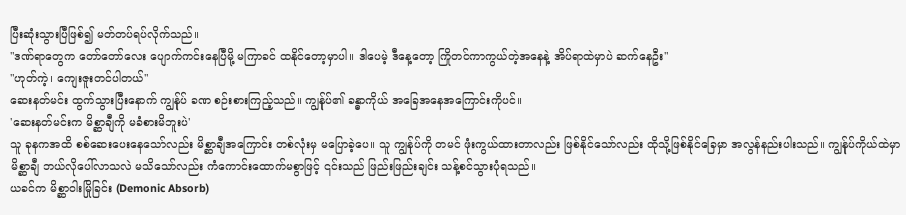ပြီးဆုံးသွားပြီဖြစ်၍ မတ်တပ်ရပ်လိုက်သည်။
"ဒဏ်ရာတွေက တော်တော်လေး ပျောက်ကင်းနေပြီမို့ မကြာခင် ထနိုင်တော့မှာပါ။ ဒါပေမဲ့ ဒီနေ့တော့ ကြိုတင်ကာကွယ်တဲ့အနေနဲ့ အိပ်ရာထဲမှာပဲ ဆက်နေဦး"
"ဟုတ်ကဲ့၊ ကျေးဇူးတင်ပါတယ်"
ဆေးနတ်မင်း ထွက်သွားပြီးနောက် ကျွန်ုပ် ခဏ စဉ်းစားကြည့်သည်။ ကျွန်ုပ်၏ ခန္ဓာကိုယ် အခြေအနေအကြောင်းကိုပင်။
'ဆေးနတ်မင်းက မိစ္ဆာချီကို မခံစားမိဘူးပဲ'
သူ ခုနကအထိ စစ်ဆေးပေးနေသော်လည်း မိစ္ဆာချီအကြောင်း တစ်လုံးမှ မပြောခဲ့ပေ။ သူ ကျွန်ုပ်ကို တမင် ဖုံးကွယ်ထားတာလည်း ဖြစ်နိုင်သော်လည်း ထိုသို့ဖြစ်နိုင်ခြေမှာ အလွန်နည်းပါးသည်။ ကျွန်ုပ်ကိုယ်ထဲမှာ မိစ္ဆာချီ ဘယ်လိုပေါ်လာသလဲ မသိသော်လည်း ကံကောင်းထောက်မစွာဖြင့် ၎င်းသည် ဖြည်းဖြည်းချင်း သန့်စင်သွားပုံရသည်။
ယခင်က မိစ္ဆာဝါးမြိုခြင်း (Demonic Absorb)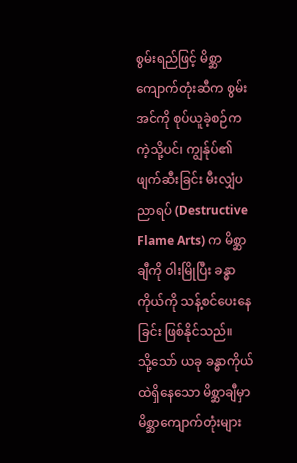စွမ်းရည်ဖြင့် မိစ္ဆာကျောက်တုံးဆီက စွမ်းအင်ကို စုပ်ယူခဲ့စဉ်ကကဲ့သို့ပင်၊ ကျွန်ုပ်၏ ဖျက်ဆီးခြင်း မီးလျှံပညာရပ် (Destructive Flame Arts) က မိစ္ဆာချီကို ဝါးမြိုပြီး ခန္ဓာကိုယ်ကို သန့်စင်ပေးနေခြင်း ဖြစ်နိုင်သည်။
သို့သော် ယခု ခန္ဓာကိုယ်ထဲရှိနေသော မိစ္ဆာချီမှာ မိစ္ဆာကျောက်တုံးများ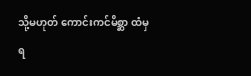သို့မဟုတ် ကောင်းကင်မိစ္ဆာ ထံမှ ရ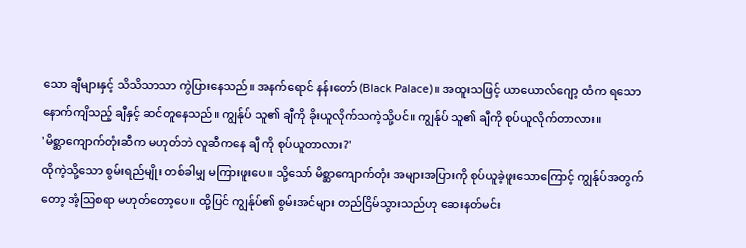သော ချီများနှင့် သိသိသာသာ ကွဲပြားနေသည်။ အနက်ရောင် နန်းတော် (Black Palace)။ အထူးသဖြင့် ယာယောလ်ဂျော့ ထံက ရသော နောက်ကျိသည့် ချီနှင့် ဆင်တူနေသည်။ ကျွန်ုပ် သူ၏ ချီကို ခိုးယူလိုက်သကဲ့သို့ပင်။ ကျွန်ုပ် သူ၏ ချီကို စုပ်ယူလိုက်တာလား။
'မိစ္ဆာကျောက်တုံးဆီက မဟုတ်ဘဲ လူဆီကနေ ချီ ကို စုပ်ယူတာလား?'
ထိုကဲ့သို့သော စွမ်းရည်မျိုး တစ်ခါမျှ မကြားဖူးပေ။ သို့သော် မိစ္ဆာကျောက်တုံး အများအပြားကို စုပ်ယူခဲ့ဖူးသောကြောင့် ကျွန်ုပ်အတွက်တော့ အံ့သြစရာ မဟုတ်တော့ပေ။ ထို့ပြင် ကျွန်ုပ်၏ စွမ်းအင်များ တည်ငြိမ်သွားသည်ဟု ဆေးနတ်မင်း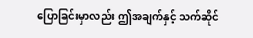ပြောခြင်းမှာလည်း ဤအချက်နှင့် သက်ဆိုင်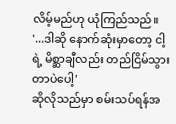လိမ့်မည်ဟု ယုံကြည်သည်။
'...ဒါဆို နောက်ဆုံးမှာတော့ ငါ့ရဲ့ မိစ္ဆာချီလည်း တည်ငြိမ်သွားတာပဲပေါ့'
ဆိုလိုသည်မှာ စမ်းသပ်ရန်အ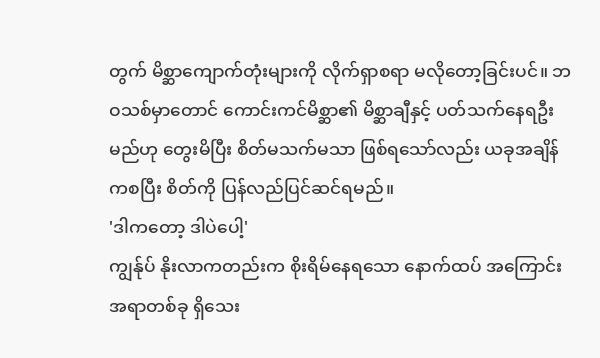တွက် မိစ္ဆာကျောက်တုံးများကို လိုက်ရှာစရာ မလိုတော့ခြင်းပင်။ ဘဝသစ်မှာတောင် ကောင်းကင်မိစ္ဆာ၏ မိစ္ဆာချီနှင့် ပတ်သက်နေရဦးမည်ဟု တွေးမိပြီး စိတ်မသက်မသာ ဖြစ်ရသော်လည်း ယခုအချိန်ကစပြီး စိတ်ကို ပြန်လည်ပြင်ဆင်ရမည်။
'ဒါကတော့ ဒါပဲပေါ့'
ကျွန်ုပ် နိုးလာကတည်းက စိုးရိမ်နေရသော နောက်ထပ် အကြောင်းအရာတစ်ခု ရှိသေး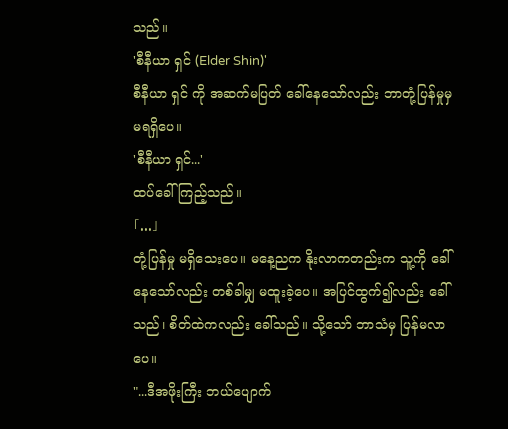သည်။
'စီနီယာ ရှင် (Elder Shin)'
စီနီယာ ရှင် ကို အဆက်မပြတ် ခေါ်နေသော်လည်း ဘာတုံ့ပြန်မှုမှ မရရှိပေ။
'စီနီယာ ရှင်...'
ထပ်ခေါ်ကြည့်သည်။
「...」
တုံ့ပြန်မှု မရှိသေးပေ။ မနေ့ညက နိုးလာကတည်းက သူ့ကို ခေါ်နေသော်လည်း တစ်ခါမျှ မထူးခဲ့ပေ။ အပြင်ထွက်၍လည်း ခေါ်သည်၊ စိတ်ထဲကလည်း ခေါ်သည်။ သို့သော် ဘာသံမှ ပြန်မလာပေ။
"...ဒီအဖိုးကြီး ဘယ်ပျောက်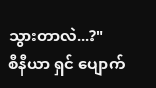သွားတာလဲ...?"
စီနီယာ ရှင် ပျောက်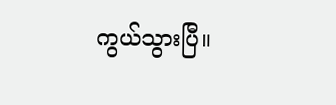ကွယ်သွားပြီ။